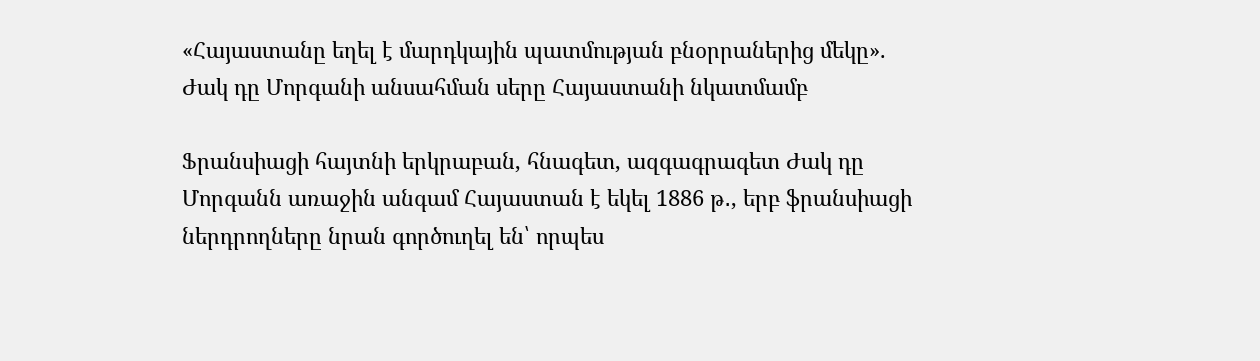«Հայաստանը եղել է մարդկային պատմության բնօրրաներից մեկը». Ժակ դը Մորգանի անսահման սերը Հայաստանի նկատմամբ

Ֆրանսիացի հայտնի երկրաբան, հնագետ, ազգագրագետ Ժակ դը Մորգանն առաջին անգամ Հայաստան է եկել 1886 թ․, երբ ֆրանսիացի ներդրողները նրան գործուղել են՝ որպես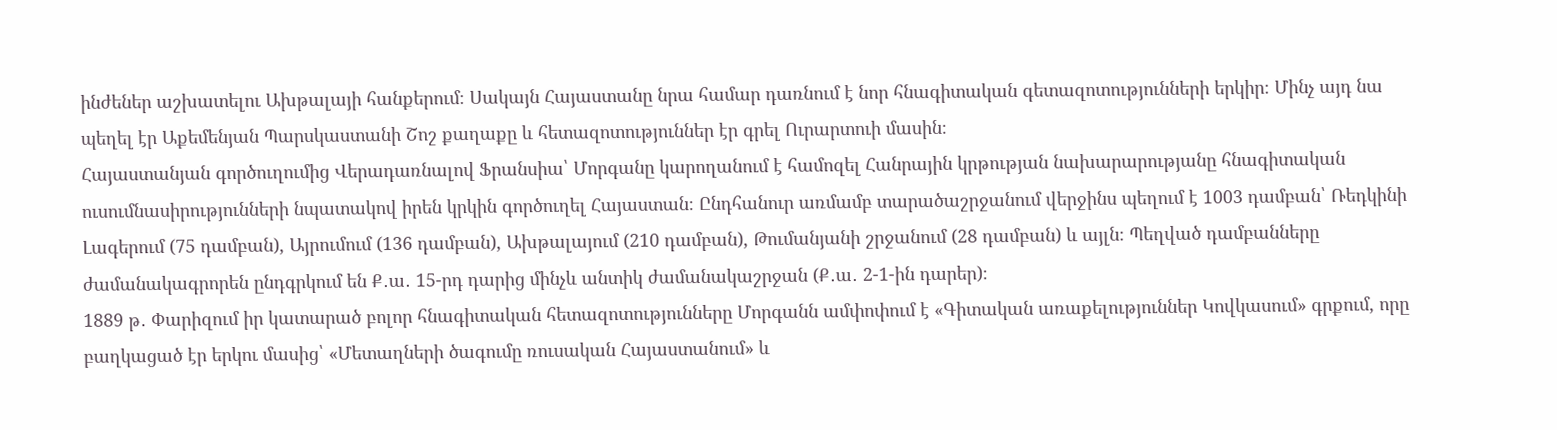ինժեներ աշխատելու Ախթալայի հանքերում։ Սակայն Հայաստանը նրա համար դառնում է նոր հնագիտական գետազոտությունների երկիր։ Մինչ այդ նա պեղել էր Աքեմենյան Պարսկաստանի Շոշ քաղաքը և հետազոտություններ էր գրել Ուրարտուի մասին։
Հայաստանյան գործուղումից Վերադառնալով Ֆրանսիա՝ Մորգանը կարողանում է համոզել Հանրային կրթության նախարարությանը հնագիտական ուսումնասիրությունների նպատակով իրեն կրկին գործուղել Հայաստան։ Ընդհանուր առմամբ տարածաշրջանում վերջինս պեղում է 1003 դամբան՝ Ռեդկինի Լագերում (75 դամբան), Այրումում (136 դամբան), Ախթալայում (210 դամբան), Թումանյանի շրջանում (28 դամբան) և այլն։ Պեղված դամբանները ժամանակագրորեն ընդգրկում են Ք․ա․ 15-րդ դարից մինչև անտիկ ժամանակաշրջան (Ք․ա․ 2-1-ին դարեր)։
1889 թ․ Փարիզում իր կատարած բոլոր հնագիտական հետազոտությունները Մորգանն ամփոփում է «Գիտական առաքելություններ Կովկասում» գրքում, որը բաղկացած էր երկու մասից՝ «Մետաղների ծագումը ռուսական Հայաստանում» և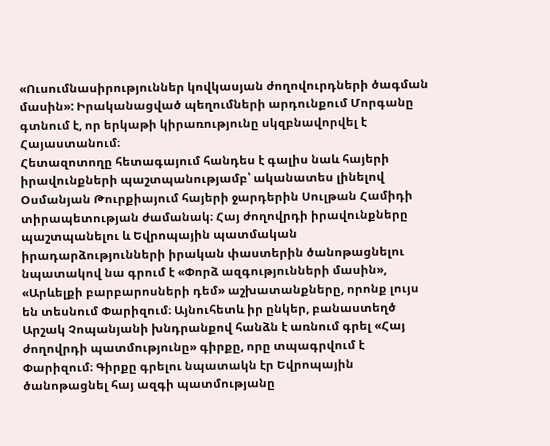«Ուսումնասիրություններ կովկասյան ժողովուրդների ծագման մասին»: Իրականացված պեղումների արդունքում Մորգանը գտնում է, որ երկաթի կիրառությունը սկզբնավորվել է Հայաստանում։
Հետազոտողը հետագայում հանդես է գալիս նաև հայերի իրավունքների պաշտպանությամբ՝ ականատես լինելով Օսմանյան Թուրքիայում հայերի ջարդերին Սուլթան Համիդի տիրապետության ժամանակ։ Հայ ժողովրդի իրավունքները պաշտպանելու և Եվրոպային պատմական իրադարձությունների իրական փաստերին ծանոթացնելու նպատակով նա գրում է «Փորձ ազգությունների մասին», «Արևելքի բարբարոսների դեմ» աշխատանքները, որոնք լույս են տեսնում Փարիզում։ Այնուհետև իր ընկեր, բանաստեղծ Արշակ Չոպանյանի խնդրանքով հանձն է առնում գրել «Հայ ժողովրդի պատմությունը» գիրքը, որը տպագրվում է Փարիզում։ Գիրքը գրելու նպատակն էր Եվրոպային ծանոթացնել հայ ազգի պատմությանը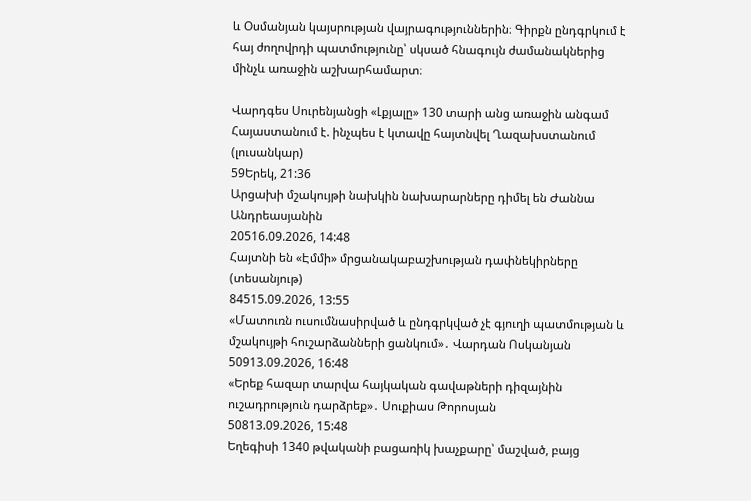և Օսմանյան կայսրության վայրագություններին։ Գիրքն ընդգրկում է հայ ժողովրդի պատմությունը՝ սկսած հնագույն ժամանակներից մինչև առաջին աշխարհամարտ։

Վարդգես Սուրենյանցի «Լքյալը» 130 տարի անց առաջին անգամ Հայաստանում է. ինչպես է կտավը հայտնվել Ղազախստանում (լուսանկար)
59Երեկ, 21:36
Արցախի մշակույթի նախկին նախարարները դիմել են Ժաննա Անդրեասյանին
20516.09.2026, 14:48
Հայտնի են «Էմմի» մրցանակաբաշխության դափնեկիրները (տեսանյութ)
84515.09.2026, 13:55
«Մատուռն ուսումնասիրված և ընդգրկված չէ գյուղի պատմության և մշակույթի հուշարձանների ցանկում»․ Վարդան Ոսկանյան
50913.09.2026, 16:48
«Երեք հազար տարվա հայկական գավաթների դիզայնին ուշադրություն դարձրեք»․ Սուքիաս Թորոսյան
50813.09.2026, 15:48
Եղեգիսի 1340 թվականի բացառիկ խաչքարը՝ մաշված, բայց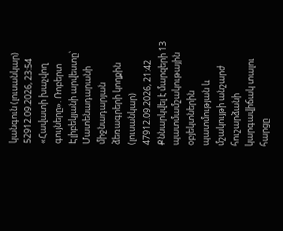կանգուն (լուսանկար)
52912.09.2026, 23:54
«Հավատի խաչվող գույները». Ռոբերտ Էլիբեկյանի արվեստը՝ Մատենադարանի միջնադարյան ձեռագրերի կողքին (լուսանկար)
47912.09.2026, 21:42
Քննարկվել է մարզերի 13 պատմամշակութային օբյեկտներին պատմության և մշակույթի անշարժ հուշարձանի կարգավիճակ տալու հարցը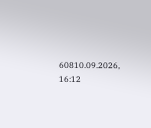60810.09.2026, 16:12